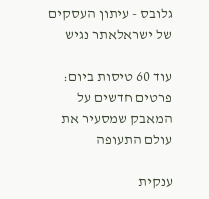גלובס - עיתון העסקים של ישראלאתר נגיש

עוד 60 טיסות ביום: פרטים חדשים על המאבק שמסעיר את עולם התעופה

ענקית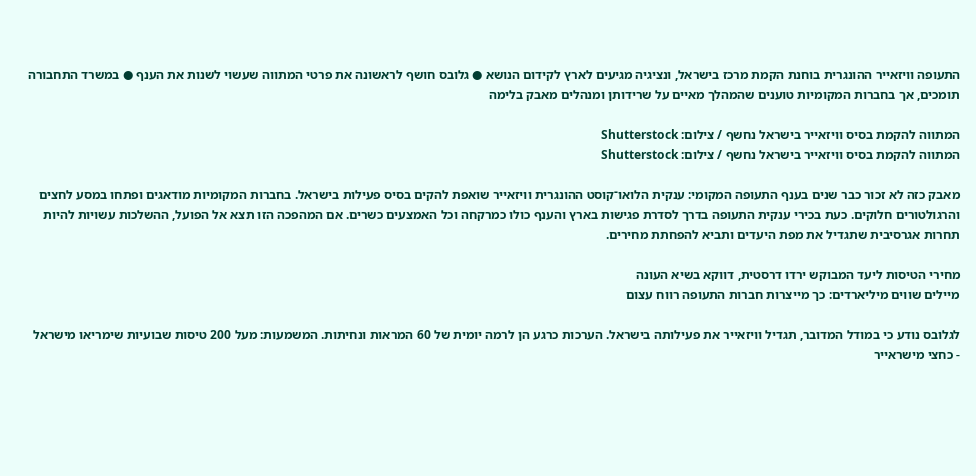התעופה וויזאייר ההונגרית בוחנת הקמת מרכז בישראל, ונציגיה מגיעים לארץ לקידום הנושא ● גלובס חושף לראשונה את פרטי המתווה שעשוי לשנות את הענף ● במשרד התחבורה תומכים, אך בחברות המקומיות טוענים שהמהלך מאיים על שרידותן ומנהלים מאבק בלימה

המתווה להקמת בסיס וויזאייר בישראל נחשף / צילום: Shutterstock
המתווה להקמת בסיס וויזאייר בישראל נחשף / צילום: Shutterstock

מאבק כזה לא זכור כבר שנים בענף התעופה המקומי: ענקית הלואו־קוסט ההונגרית וויזאייר שואפת להקים בסיס פעילות בישראל. בחברות המקומיות מודאגים ופתחו במסע לחצים והרגולטורים חלוקים. כעת בכירי ענקית התעופה בדרך לסדרת פגישות בארץ והענף כולו כמרקחה וכל האמצעים כשרים. אם המהפכה הזו תצא אל הפועל, ההשלכות עשויות להיות תחרות אגרסיבית שתגדיל את מפת היעדים ותביא להפחתת מחירים.

מחירי הטיסות ליעד המבוקש ירדו דרסטית, דווקא בשיא העונה
מיילים שווים מיליארדים: כך מייצרות חברות התעופה רווח עצום

לגלובס נודע כי במודל המדובר, תגדיל וויזאייר את פעילותה בישראל. הערכות כרגע הן לרמה יומית של 60 המראות ונחיתות. המשמעות: מעל 200 טיסות שבועיות שימריאו מישראל - כחצי מישראייר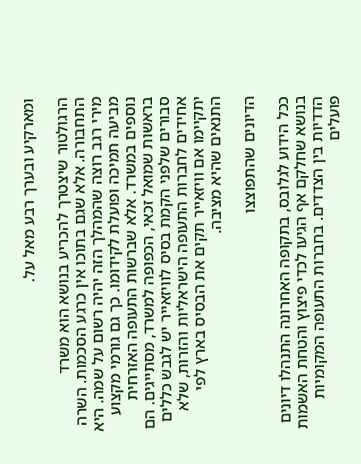ומארקיע ובערך רבע מאל על.

הרגולטור שיצטרך להכריע בנושא הוא משרד התחבורה. אלא שגם בתוכו אין כרגע הסכמות. השרה מירי רגב רוצה שהמהלך הזה יהיה רשום על שמה. היא מביעה תמיכה ופועלת לקידומו. כך גם גורמי מקצוע נוספים במשרד. אלא שברשות התעופה האזרחית בראשות שמואל זכאי, הכפופה למשרד, מסתייגים. הם סבורים שלפני הקמת בסיס לוויזאייר יש לגבש כללים אחידים לחברות התעופה הישראליות והזרות, שלא יתקיימו אם וויזאייר תקים את הבסיס בארץ לפי התנאים שהיא מציבה.

הדיונים שהתפוצצו

ככל הידוע לגלובס, בתקופה האחרונה התנהלו דיונים בנושא שחלקם אף הגיעו לכדי פיצוץ והטחת האשמות הדדיות בין הצדדים. בחברות התעופה המקומיות פועלים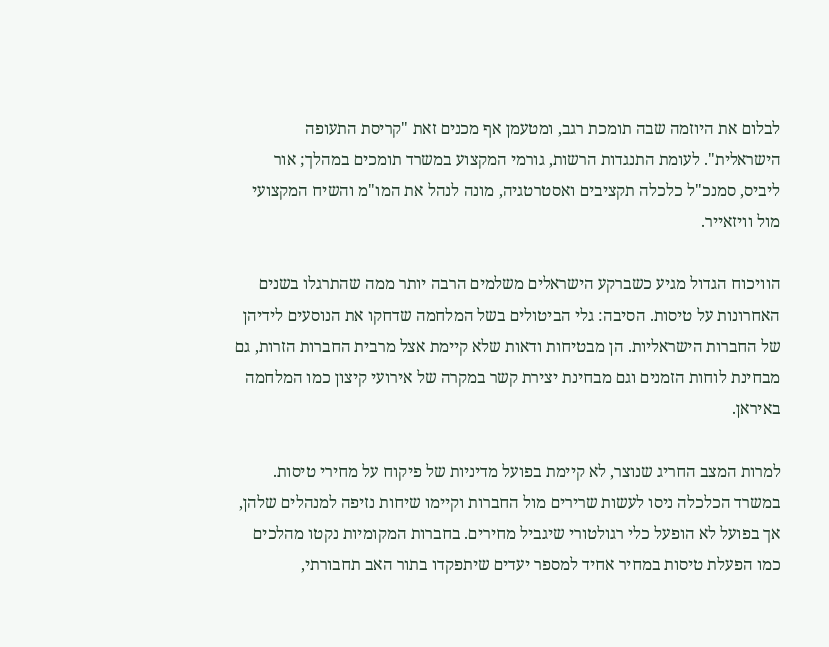לבלום את היוזמה שבה תומכת רגב, ומטעמן אף מכנים זאת "קריסת התעופה הישראלית". לעומת התנגדות הרשות, גורמי המקצוע במשרד תומכים במהלך; אור ליביס, סמנכ"ל כלכלה תקציבים ואסטרטגיה, מונה לנהל את המו"מ והשיח המקצועי מול וויזאייר.

הוויכוח הגדול מגיע כשברקע הישראלים משלמים הרבה יותר ממה שהתרגלו בשנים האחרונות על טיסות. הסיבה: גלי הביטולים בשל המלחמה שדחקו את הנוסעים לידיהן של החברות הישראליות. הן מבטיחות ודאות שלא קיימת אצל מרבית החברות הזרות, גם מבחינת לוחות הזמנים וגם מבחינת יצירת קשר במקרה של אירועי קיצון כמו המלחמה באיראן.

למרות המצב החריג שנוצר, לא קיימת בפועל מדיניות של פיקוח על מחירי טיסות. במשרד הכלכלה ניסו לעשות שרירים מול החברות וקיימו שיחות נזיפה למנהלים שלהן, אך בפועל לא הופעל כלי רגולטורי שיגביל מחירים. בחברות המקומיות נקטו מהלכים כמו הפעלת טיסות במחיר אחיד למספר יעדים שיתפקדו בתור האב תחבורתי,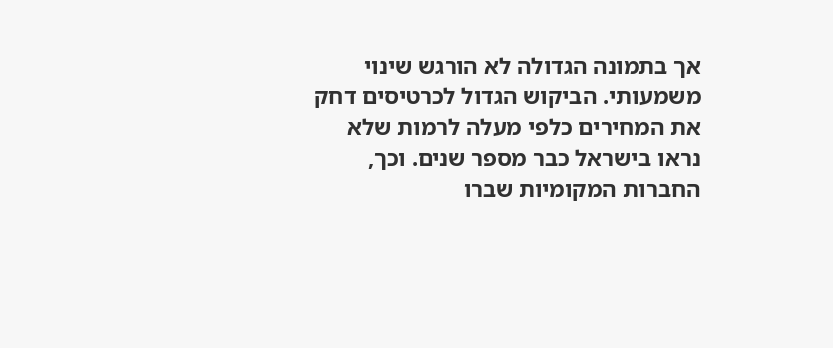אך בתמונה הגדולה לא הורגש שינוי משמעותי. הביקוש הגדול לכרטיסים דחק את המחירים כלפי מעלה לרמות שלא נראו בישראל כבר מספר שנים. וכך, החברות המקומיות שברו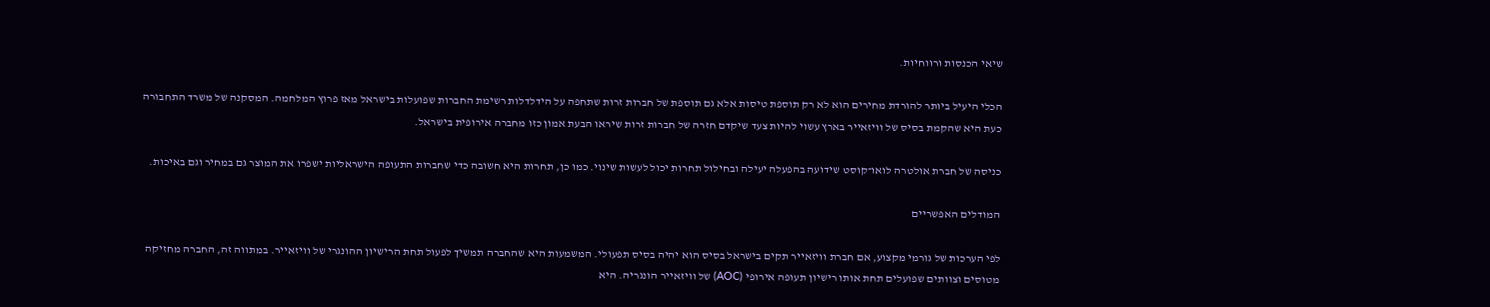שיאי הכנסות ורווחיות.

הכלי היעיל ביותר להורדת מחירים הוא לא רק תוספת טיסות אלא גם תוספת של חברות זרות שתחפה על הידלדלות רשימת החברות שפועלות בישראל מאז פרוץ המלחמה. המסקנה של משרד התחבורה כעת היא שהקמת בסיס של וויזאייר בארץ עשוי להיות צעד שיקדם חזרה של חברות זרות שיראו הבעת אמון כזו מחברה אירופית בישראל.

כניסה של חברת אולטרה לואו־קוסט שידועה בהפעלה יעילה ובחילול תחרות יכול לעשות שינוי. כמו כן, תחרות היא חשובה כדי שחברות התעופה הישראליות ישפרו את המוצר גם במחיר וגם באיכות.

המודלים האפשריים

לפי הערכות של גורמי מקצוע, אם חברת וויזאייר תקים בישראל בסיס הוא יהיה בסיס תפעולי. המשמעות היא שהחברה תמשיך לפעול תחת הרישיון ההונגרי של וויזאייר. במתווה זה, החברה מחזיקה מטוסים וצוותים שפועלים תחת אותו רישיון תעופה אירופי (AOC) של וויזאייר הונגריה. היא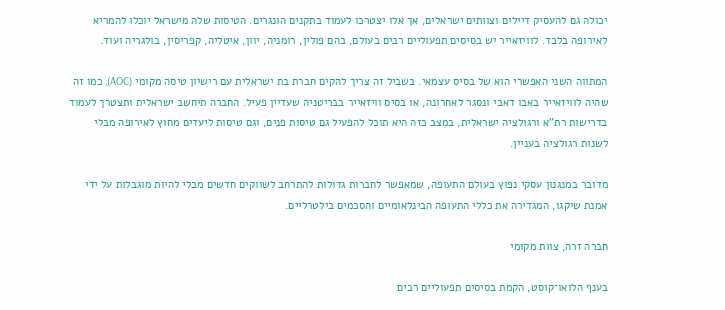יכולה גם להעסיק דיילים וצוותים ישראלים, אך אלו יצטרכו לעמוד בתקנים הונגרים. הטיסות שלה מישראל יוכלו להמריא לאירופה בלבד. לוויזאייר יש בסיסים תפעוליים רבים בעולם, בהם פולין, רומניה, יוון, איטליה, קפריסין, בולגריה ועוד.

המתווה השני האפשרי הוא של בסיס עצמאי. בשביל זה צריך להקים חברת בת ישראלית עם רישיון טיסה מקומי (AOC), כמו זה שהיה לוויזאייר באבו דאבי ונסגר לאחרונה, או בסיס וויזאייר בבריטניה שעדיין פעיל. החברה תיחשב ישראלית ותצטרך לעמוד בדרישות רת"א ורגולציה ישראלית, במצב כזה היא תוכל להפעיל גם טיסות פנים, וגם טיסות ליעדים מחוץ לאירופה מבלי לשנות רגולציה בעניין.

מדובר במנגנון עסקי נפוץ בעולם התעופה, שמאפשר לחברות גדולות להתרחב לשווקים חדשים מבלי להיות מוגבלות על ידי אמנת שיקגו, המגדירה את כללי התעופה הבינלאומיים והסכמים בילטרליים.

חברה זרה, צוות מקומי

בענף הלואו־קוסט, הקמת בסיסים תפעוליים רבים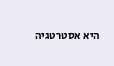היא אסטרטגיה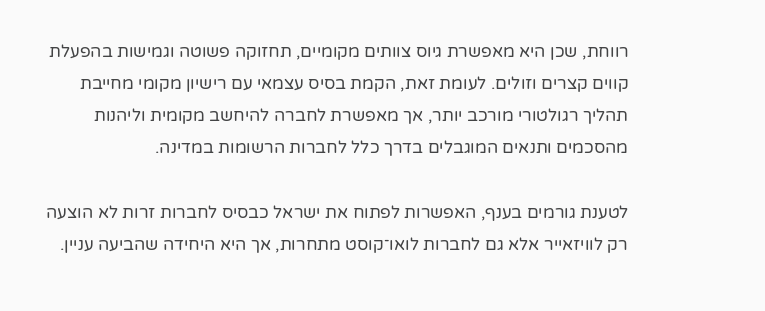רווחת, שכן היא מאפשרת גיוס צוותים מקומיים, תחזוקה פשוטה וגמישות בהפעלת קווים קצרים וזולים. לעומת זאת, הקמת בסיס עצמאי עם רישיון מקומי מחייבת תהליך רגולטורי מורכב יותר, אך מאפשרת לחברה להיחשב מקומית וליהנות מהסכמים ותנאים המוגבלים בדרך כלל לחברות הרשומות במדינה.

לטענת גורמים בענף, האפשרות לפתוח את ישראל כבסיס לחברות זרות לא הוצעה רק לוויזאייר אלא גם לחברות לואו־קוסט מתחרות, אך היא היחידה שהביעה עניין.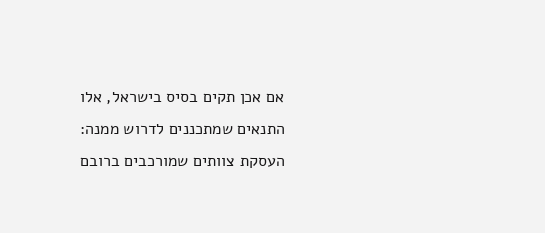אם אכן תקים בסיס בישראל, אלו התנאים שמתכננים לדרוש ממנה: העסקת צוותים שמורכבים ברובם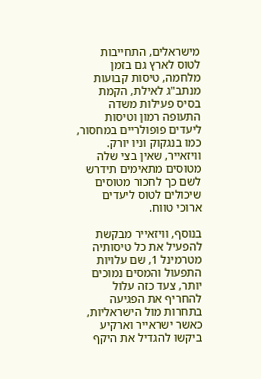מישראלים, התחייבות לטוס לארץ גם בזמן מלחמה, טיסות קבועות מנתב"ג לאילת, הקמת בסיס פעילות משדה התעופה רמון וטיסות ליעדים פופולריים במחסור, כמו בנגקוק וניו יורק. וויזאייר, שאין בצי שלה מטוסים מתאימים תידרש לשם כך לחכור מטוסים שיכולים לטוס ליעדים ארוכי טווח.

בנוסף, וויזאייר מבקשת להפעיל את כל טיסותיה מטרמינל 1, שם עלויות התפעול והמסים נמוכים יותר, צעד כזה עלול להחריף את הפגיעה בתחרות מול הישראליות, כאשר ישראייר וארקיע ביקשו להגדיל את היקף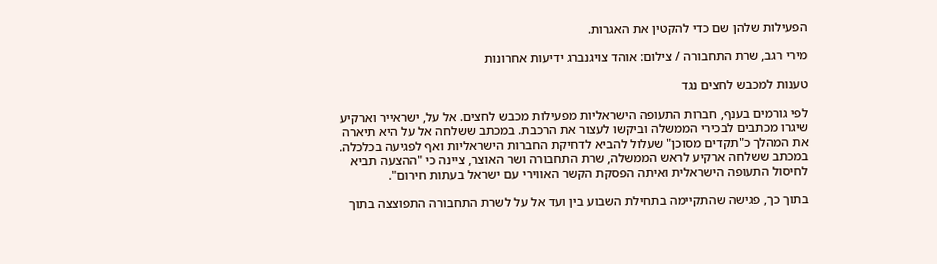הפעילות שלהן שם כדי להקטין את האגרות.

מירי רגב, שרת התחבורה / צילום: אוהד צויגנברג ידיעות אחרונות

טענות למכבש לחצים נגד

לפי גורמים בענף, חברות התעופה הישראליות מפעילות מכבש לחצים. אל על, ישראייר וארקיע שיגרו מכתבים לבכירי הממשלה וביקשו לעצור את הרכבת. במכתב ששלחה אל על היא תיארה את המהלך כ"תקדים מסוכן" שעלול להביא לדחיקת החברות הישראליות ואף לפגיעה בכלכלה. במכתב ששלחה ארקיע לראש הממשלה, שרת התחבורה ושר האוצר, ציינה כי "ההצעה תביא לחיסול התעופה הישראלית ואיתה הפסקת הקשר האווירי עם ישראל בעתות חירום".

בתוך כך, פגישה שהתקיימה בתחילת השבוע בין ועד אל על לשרת התחבורה התפוצצה בתוך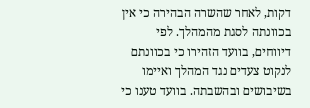דקות, לאחר שהשרה הבהירה כי אין בכוונתה לסגת מהמהלך. לפי דיווחים, בוועד הזהירו כי בכוונתם לנקוט צעדים נגד המהלך ואיימו בשיבושים ובהשבתה. בוועד טענו כי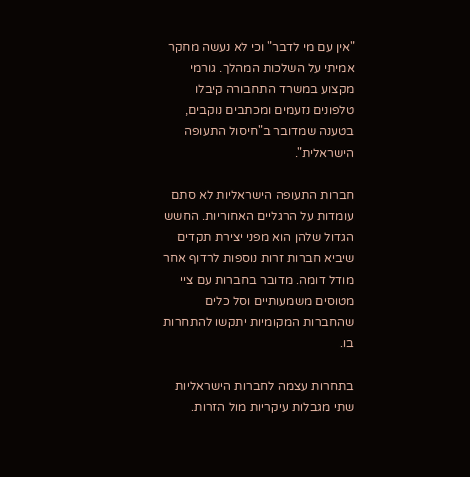"אין עם מי לדבר" וכי לא נעשה מחקר אמיתי על השלכות המהלך. גורמי מקצוע במשרד התחבורה קיבלו טלפונים נזעמים ומכתבים נוקבים, בטענה שמדובר ב"חיסול התעופה הישראלית".

חברות התעופה הישראליות לא סתם עומדות על הרגליים האחוריות. החשש הגדול שלהן הוא מפני יצירת תקדים שיביא חברות זרות נוספות לרדוף אחר מודל דומה. מדובר בחברות עם ציי מטוסים משמעותיים וסל כלים שהחברות המקומיות יתקשו להתחרות בו.

בתחרות עצמה לחברות הישראליות שתי מגבלות עיקריות מול הזרות.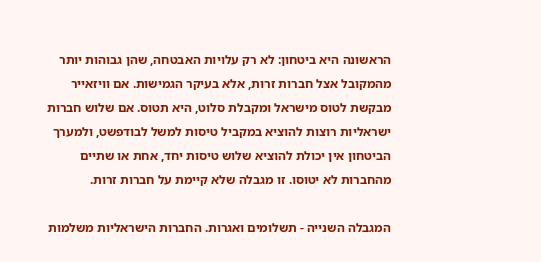הראשונה היא ביטחון: לא רק עלויות האבטחה, שהן גבוהות יותר מהמקובל אצל חברות זרות, אלא בעיקר הגמישות. אם וויזאייר מבקשת לטוס מישראל ומקבלת סלוט, היא תטוס. אם שלוש חברות ישראליות רוצות להוציא במקביל טיסות למשל לבודפשט, ולמערך הביטחון אין יכולת להוציא שלוש טיסות יחד, אחת או שתיים מהחברות לא יטוסו. זו מגבלה שלא קיימת על חברות זרות.

המגבלה השנייה - תשלומים ואגרות. החברות הישראליות משלמות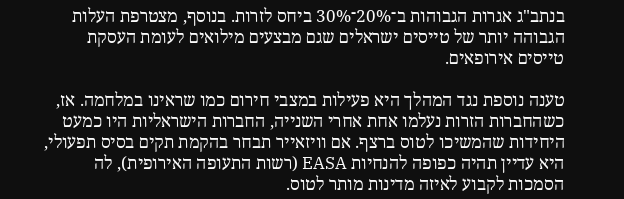בנתב"ג אגרות הגבוהות ב־20%־30% ביחס לזרות. בנוסף, מצטרפת העלות הגבוהה יותר של טייסים ישראלים שגם מבצעים מילואים לעומת העסקת טייסים אירופאים.

טענה נוספת נגד המהלך היא פעילות במצבי חירום כמו שראינו במלחמה. אז, כשהחברות הזרות נעלמו אחת אחרי השנייה, החברות הישראליות היו כמעט היחידות שהמשיכו לטוס ברצף. אם וויזאייר תבחר בהקמת תקים בסיס תפעולי, היא עדיין תהיה כפופה להנחיות EASA (רשות התעופה האירופית), לה הסמכות לקבוע לאיזה מדינות מותר לטוס.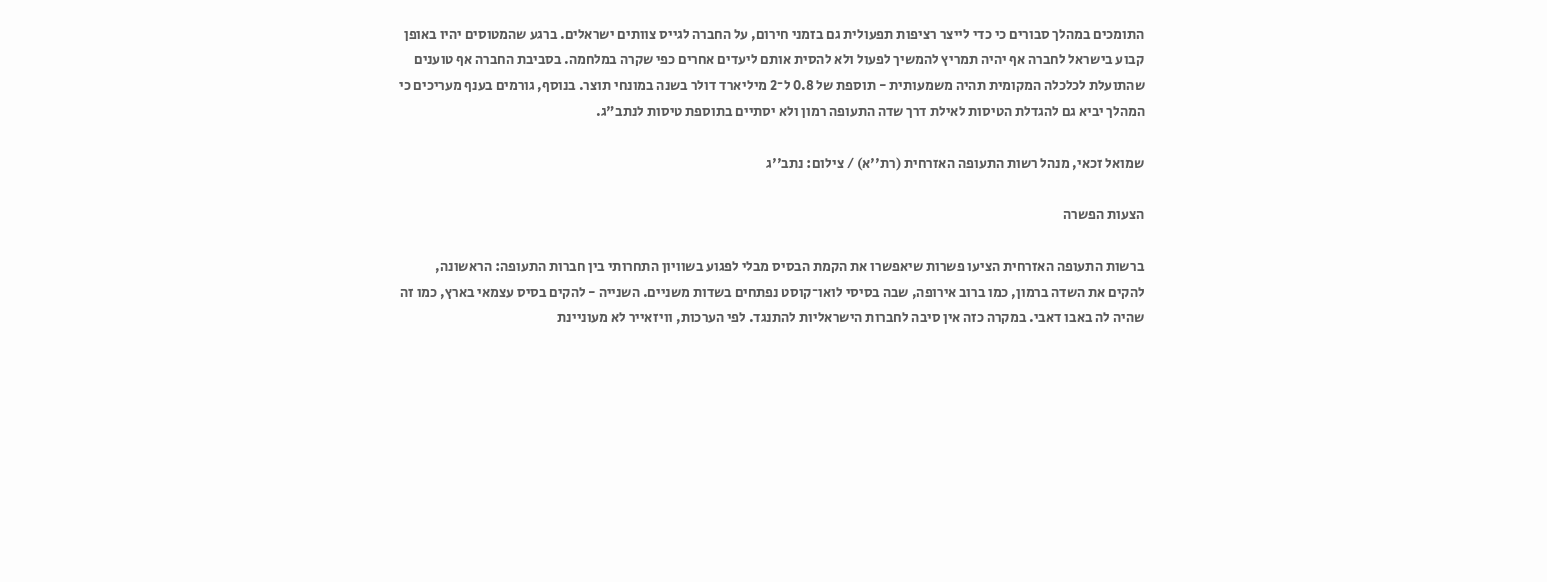התומכים במהלך סבורים כי כדי לייצר רציפות תפעולית גם בזמני חירום, על החברה לגייס צוותים ישראלים. ברגע שהמטוסים יהיו באופן קבוע בישראל לחברה אף יהיה תמריץ להמשיך לפעול ולא להסית אותם ליעדים אחרים כפי שקרה במלחמה. בסביבת החברה אף טוענים שהתועלת לכלכלה המקומית תהיה משמעותית - תוספת של 0.8 ל־2 מיליארד דולר בשנה במונחי תוצר. בנוסף, גורמים בענף מעריכים כי המהלך יביא גם להגדלת הטיסות לאילת דרך שדה התעופה רמון ולא יסתיים בתוספת טיסות לנתב"ג.

שמואל זכאי, מנהל רשות התעופה האזרחית (רת''א) / צילום: נתב''ג

הצעות הפשרה

ברשות התעופה האזרחית הציעו פשרות שיאפשרו את הקמת הבסיס מבלי לפגוע בשוויון התחרותי בין חברות התעופה: הראשונה, להקים את השדה ברמון, כמו ברוב אירופה, שבה בסיסי לואו־קוסט נפתחים בשדות משניים. השנייה - להקים בסיס עצמאי בארץ, כמו זה שהיה לה באבו דאבי. במקרה כזה אין סיבה לחברות הישראליות להתנגד. לפי הערכות, וויזאייר לא מעוניינת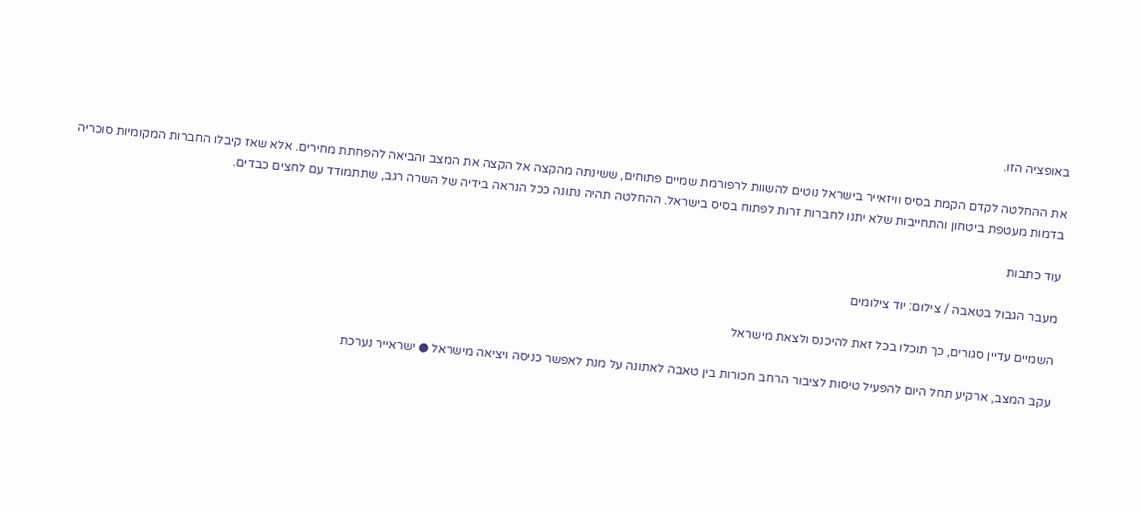באופציה הזו.

את ההחלטה לקדם הקמת בסיס וויזאייר בישראל נוטים להשוות לרפורמת שמיים פתוחים, ששינתה מהקצה אל הקצה את המצב והביאה להפחתת מחירים. אלא שאז קיבלו החברות המקומיות סוכריה בדמות מעטפת ביטחון והתחייבות שלא יתנו לחברות זרות לפתוח בסיס בישראל. ההחלטה תהיה נתונה ככל הנראה בידיה של השרה רגב, שתתמודד עם לחצים כבדים.

עוד כתבות

מעבר הגבול בטאבה / צילום: יוד צילומים

השמיים עדיין סגורים, כך תוכלו בכל זאת להיכנס ולצאת מישראל

עקב המצב, ארקיע תחל היום להפעיל טיסות לציבור הרחב חכורות בין טאבה לאתונה על מנת לאפשר כניסה ויציאה מישראל ● ישראייר נערכת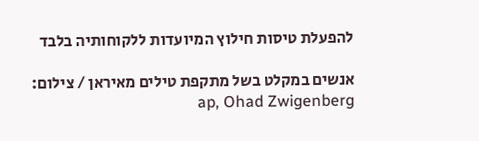להפעלת טיסות חילוץ המיועדות ללקוחותיה בלבד

אנשים במקלט בשל מתקפת טילים מאיראן / צילום: ap, Ohad Zwigenberg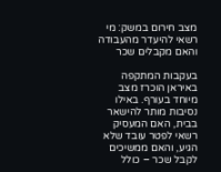מצב חירום במשק: מי רשאי להיעדר מהעבודה והאם מקבלים שכר

בעקבות המתקפה באיראן הוכרז מצב מיוחד בעורף. באילו נסיבות מותר להישאר בבית, האם המעסיק רשאי לפטר עובד שלא הגיע, והאם ממשיכים לקבל שכר – כולל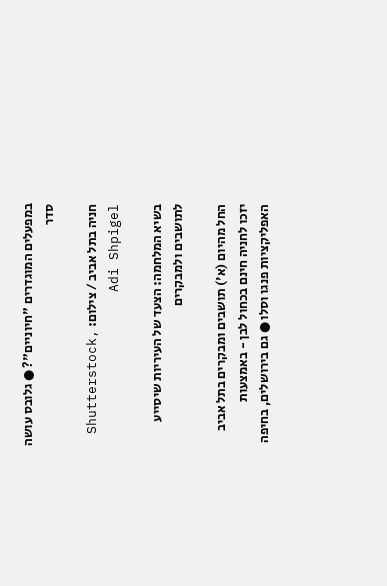במפעלים המוגדרים "חיוניים"? ● גלובס עושה סדר

חניה בתל אביב / צילום: Shutterstock, Adi Shpigel

בשיא המלחמה: הצעד של העיריות שיסייע לתושבים ולמבקרים

החל מהיום (א') תושבים ומבקרים בתל אביב יזכו לחניה חינם בכחול לבן - באמצעות האפליקציות פנגו וסלו ● גם בירושלים, בחיפה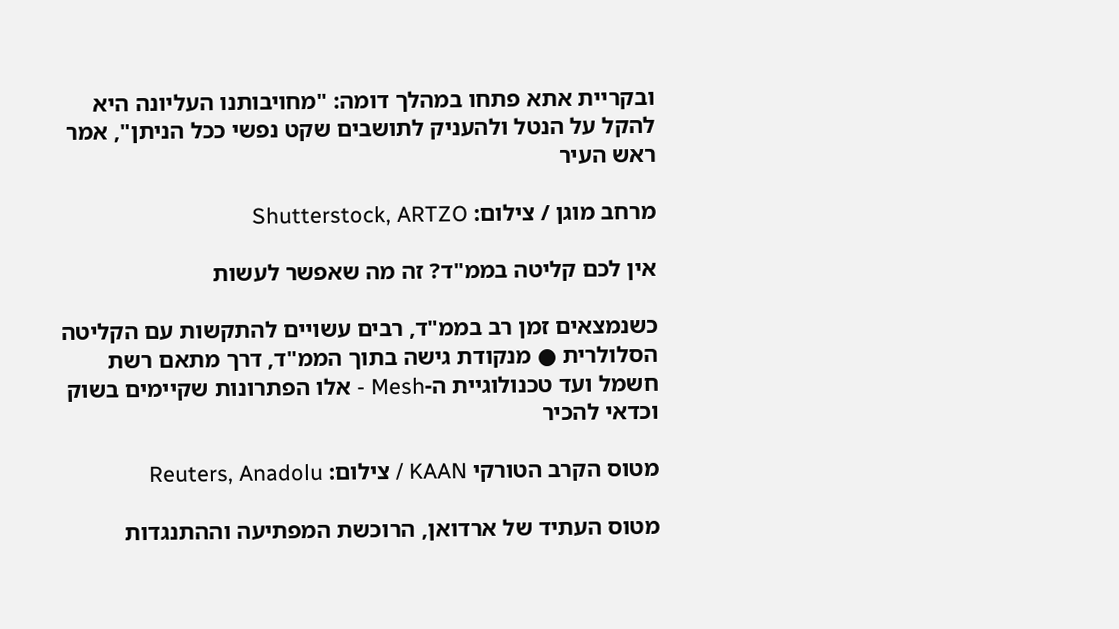ובקריית אתא פתחו במהלך דומה: "מחויבותנו העליונה היא להקל על הנטל ולהעניק לתושבים שקט נפשי ככל הניתן", אמר ראש העיר

מרחב מוגן / צילום: Shutterstock, ARTZO

אין לכם קליטה בממ"ד? זה מה שאפשר לעשות

כשנמצאים זמן רב בממ"ד, רבים עשויים להתקשות עם הקליטה הסלולרית ● מנקודת גישה בתוך הממ"ד, דרך מתאם רשת חשמל ועד טכנולוגיית ה-Mesh - אלו הפתרונות שקיימים בשוק וכדאי להכיר

מטוס הקרב הטורקי KAAN / צילום: Reuters, Anadolu

מטוס העתיד של ארדואן, הרוכשת המפתיעה וההתנגדות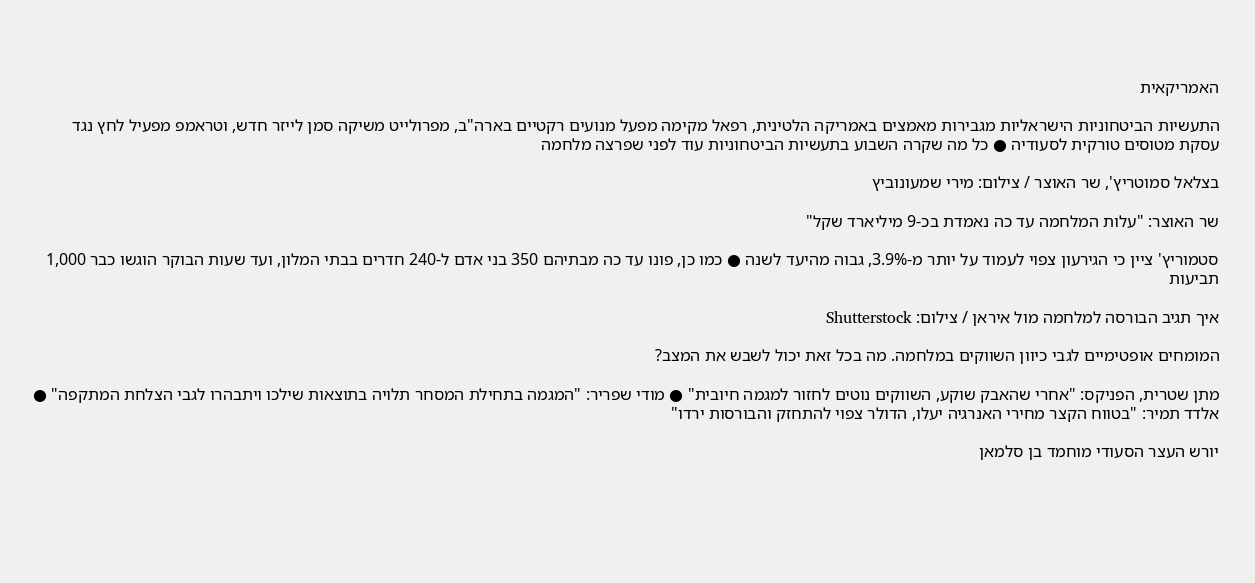האמריקאית

התעשיות הביטחוניות הישראליות מגבירות מאמצים באמריקה הלטינית, רפאל מקימה מפעל מנועים רקטיים בארה"ב, מפרולייט משיקה סמן לייזר חדש, וטראמפ מפעיל לחץ נגד עסקת מטוסים טורקית לסעודיה ● כל מה שקרה השבוע בתעשיות הביטחוניות עוד לפני שפרצה מלחמה

בצלאל סמוטריץ', שר האוצר / צילום: מירי שמעונוביץ

שר האוצר: "עלות המלחמה עד כה נאמדת בכ-9 מיליארד שקל"

סטמוריץ' ציין כי הגירעון צפוי לעמוד על יותר מ-3.9%, גבוה מהיעד לשנה ● כמו כן, פונו עד כה מבתיהם 350 בני אדם ל-240 חדרים בבתי המלון, ועד שעות הבוקר הוגשו כבר 1,000 תביעות

איך תגיב הבורסה למלחמה מול איראן / צילום: Shutterstock

המומחים אופטימיים לגבי כיוון השווקים במלחמה. מה בכל זאת יכול לשבש את המצב?

מתן שטרית, הפניקס: "אחרי שהאבק שוקע, השווקים נוטים לחזור למגמה חיובית" ● מודי שפריר: "המגמה בתחילת המסחר תלויה בתוצאות שילכו ויתבהרו לגבי הצלחת המתקפה" ● אלדד תמיר: "בטווח הקצר מחירי האנרגיה יעלו, הדולר צפוי להתחזק והבורסות ירדו"

יורש העצר הסעודי מוחמד בן סלמאן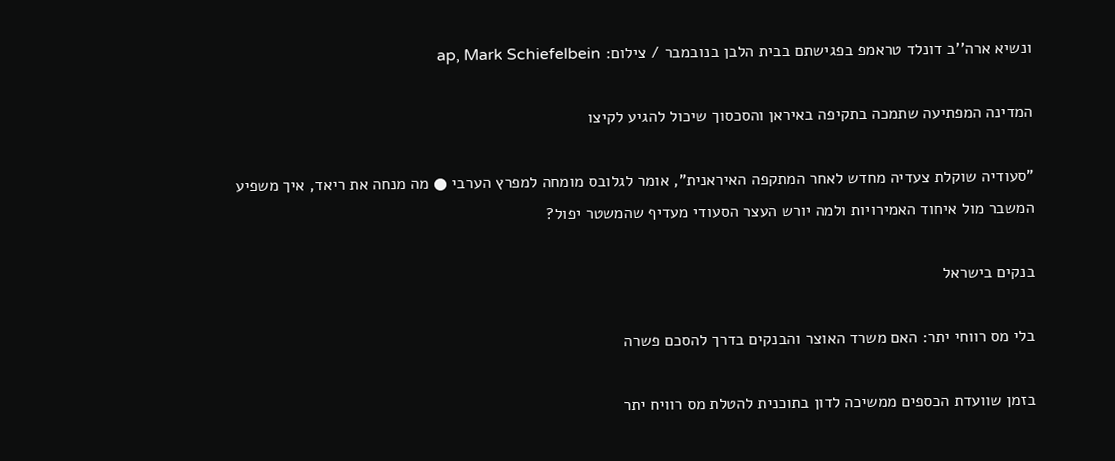ונשיא ארה''ב דונלד טראמפ בפגישתם בבית הלבן בנובמבר / צילום: ap, Mark Schiefelbein

המדינה המפתיעה שתמכה בתקיפה באיראן והסכסוך שיכול להגיע לקיצו

"סעודיה שוקלת צעדיה מחדש לאחר המתקפה האיראנית", אומר לגלובס מומחה למפרץ הערבי ● מה מנחה את ריאד, איך משפיע המשבר מול איחוד האמירויות ולמה יורש העצר הסעודי מעדיף שהמשטר יפול?

בנקים בישראל

בלי מס רווחי יתר: האם משרד האוצר והבנקים בדרך להסכם פשרה

בזמן שוועדת הכספים ממשיכה לדון בתוכנית להטלת מס רוויח יתר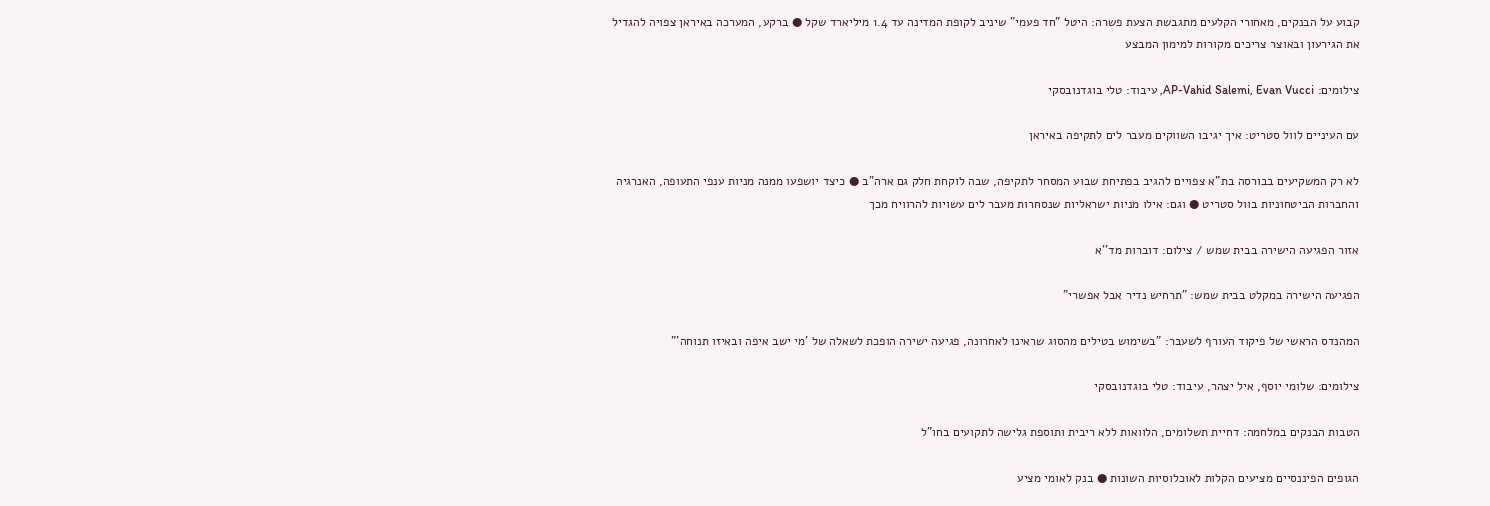קבוע על הבנקים, מאחורי הקלעים מתגבשת הצעת פשרה: היטל "חד פעמי" שיניב לקופת המדינה עד 1.4 מיליארד שקל ● ברקע, המערכה באיראן צפויה להגדיל את הגירעון ובאוצר צריכים מקורות למימון המבצע

צילומים: AP-Vahid Salemi, Evan Vucci, עיבוד: טלי בוגדנובסקי

עם העיניים לוול סטריט: איך יגיבו השווקים מעבר לים לתקיפה באיראן

לא רק המשקיעים בבורסה בת"א צפויים להגיב בפתיחת שבוע המסחר לתקיפה, שבה לוקחת חלק גם ארה"ב ● כיצד יושפעו ממנה מניות ענפי התעופה, האנרגיה והחברות הביטחוניות בוול סטריט ● וגם: אילו מניות ישראליות שנסחרות מעבר לים עשויות להרוויח מכך

אזור הפגיעה הישירה בבית שמש / צילום: דוברות מד''א

הפגיעה הישירה במקלט בבית שמש: "תרחיש נדיר אבל אפשרי"

המהנדס הראשי של פיקוד העורף לשעבר: "בשימוש בטילים מהסוג שראינו לאחרונה, פגיעה ישירה הופכת לשאלה של 'מי ישב איפה ובאיזו תנוחה'"

צילומים: שלומי יוסף, איל יצהר, עיבוד: טלי בוגדנובסקי

הטבות הבנקים במלחמה: דחיית תשלומים, הלוואות ללא ריבית ותוספת גלישה לתקועים בחו"ל

הגופים הפיננסיים מציעים הקלות לאוכלוסיות השונות ● בנק לאומי מציע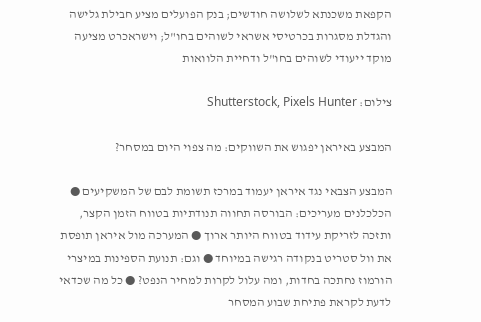הקפאת משכנתא לשלושה חודשים; בנק הפועלים מציע חבילת גלישה והגדלת מסגרות בכרטיסי אשראי לשוהים בחו"ל; וישראכרט מציעה מוקד ייעודי לשוהים בחו"ל ודחיית הלוואות

צילום: Shutterstock, Pixels Hunter

המבצע באיראן יפגוש את השווקים: מה צפוי היום במסחר?

המבצע הצבאי נגד איראן יעמוד במרכז תשומת לבם של המשקיעים ● הכלכלנים מעריכים: הבורסה תחווה תנודתיות בטווח הזמן הקצר, ותזכה לזריקת עידוד בטווח היותר ארוך ● המערכה מול איראן תופסת את וול סטריט בנקודה רגישה במיוחד ● וגם: תנועת הספינות במיצרי הורמוז נחתכה בחדות, ומה עלול לקרות למחיר הנפט? ● כל מה שכדאי לדעת לקראת פתיחת שבוע המסחר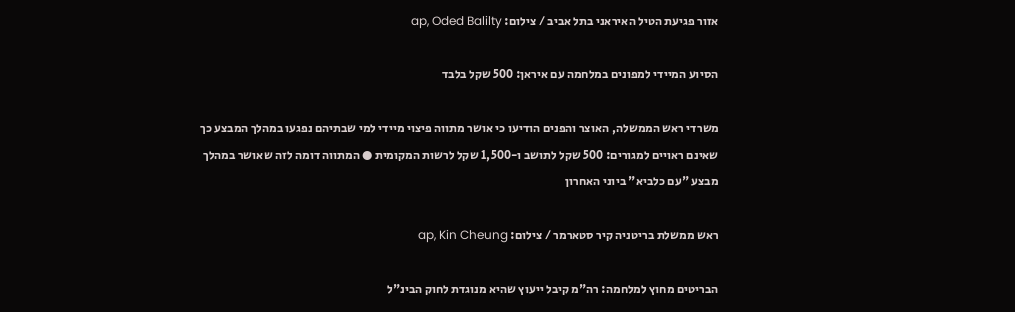אזור פגיעת הטיל האיראני בתל אביב / צילום: ap, Oded Balilty

הסיוע המיידי למפונים במלחמה עם איראן: 500 שקל בלבד

משרדי ראש הממשלה, האוצר והפנים הודיעו כי אושר מתווה פיצוי מיידי למי שבתיהם נפגעו במהלך המבצע כך שאינם ראויים למגורים: 500 שקל לתושב ו-1,500 שקל לרשות המקומית ● המתווה דומה לזה שאושר במהלך מבצע "עם כלביא" ביוני האחרון

ראש ממשלת בריטניה קיר סטארמר / צילום: ap, Kin Cheung

הבריטים מחוץ למלחמה: רה"מ קיבל ייעוץ שהיא מנוגדת לחוק הבינ"ל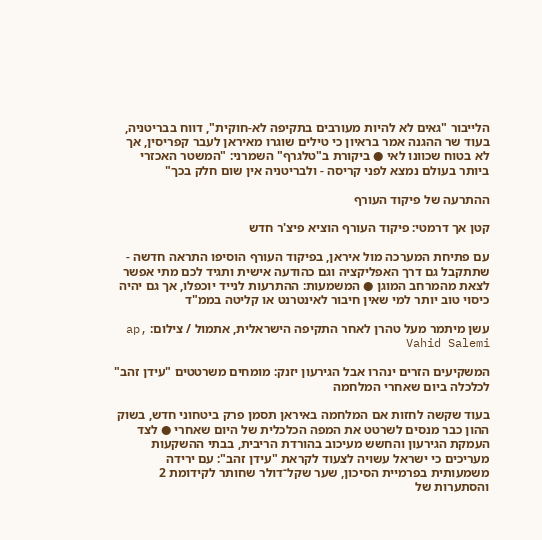הלייבור "גאים לא להיות מעורבים בתקיפה לא-חוקית", דווח בבריטניה, בעוד שר ההגנה אמר בראיון כי טילים שוגרו מאיראן לעבר קפריסין, אך לא בטוח שכוונו לאי ● ביקורת ב"טלגרף" השמרני: "המשטר האכזרי ביותר בעולם נמצא לפני קריסה - ולבריטניה אין שום חלק בכך"

ההתרעה של פיקוד העורף

קטן אך דרמטי: פיקוד העורף הוציא פיצ'ר חדש

עם פתיחת המערכה מול איראן, בפיקוד העורף הוסיפו התראה חדשה - שתתקבל גם דרך האפליקציה וגם כהודעה אישית ותגיד לכם מתי אפשר לצאת מהמרחב המוגן ● המשמעות: ההתרעות לנייד יוכפלו, אך גם יהיה כיסוי טוב יותר למי שאין חיבור לאינטרנט או קליטה בממ"ד

עשן מיתמר מעל טהרן לאחר התקיפה הישראלית, אתמול / צילום: ap, Vahid Salemi

המשקיעים הזרים ינהרו אבל הגירעון יזנק: מומחים משרטטים "עידן זהב" לכלכלה ביום שאחרי המלחמה

בעוד שקשה לחזות אם המלחמה באיראן תסמן פרק ביטחוני חדש, בשוק ההון כבר מנסים לשרטט את המפה הכלכלית של היום שאחרי ● לצד העמקת הגירעון והחשש מעיכוב בהורדת הריבית, בבתי ההשקעות מעריכים כי ישראל עשויה לצעוד לקראת "עידן זהב": עם ירידה משמעותית בפרמיית הסיכון, שער שקל־דולר שחותר לקידומת 2 והסתערות של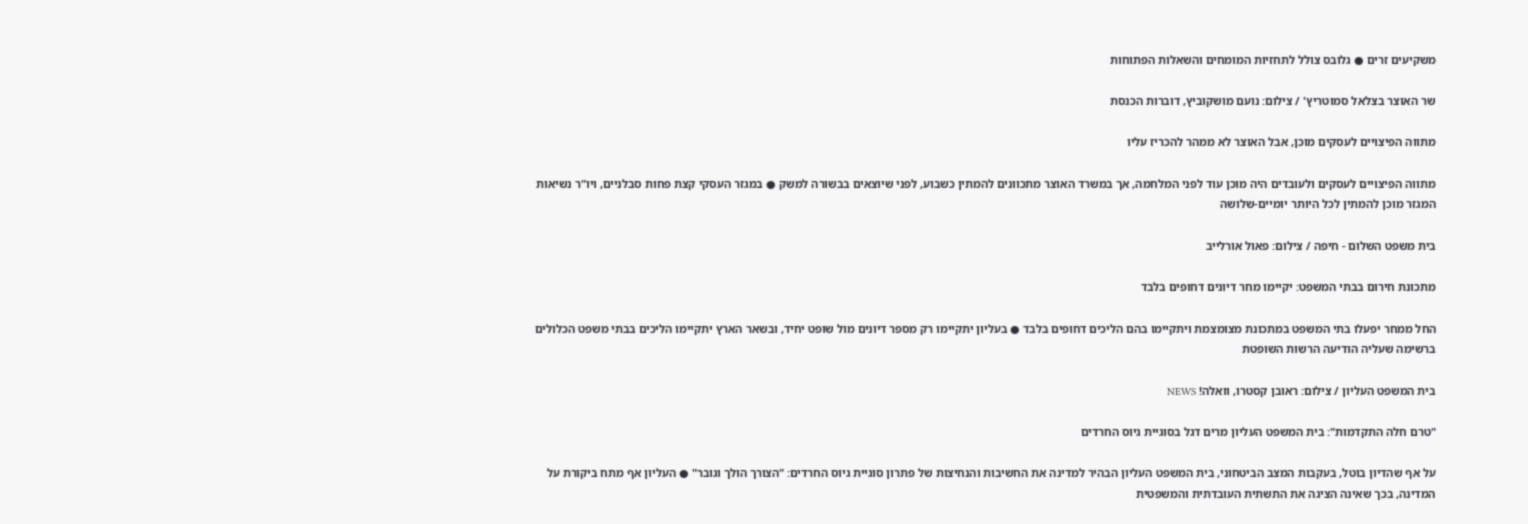משקיעים זרים ● גלובס צולל לתחזיות המומחים והשאלות הפתוחות

שר האוצר בצלאל סמוטריץ' / צילום: נועם מושקוביץ, דוברות הכנסת

מתווה הפיצויים לעסקים מוכן, אבל האוצר לא ממהר להכריז עליו

מתווה הפיצויים לעסקים ולעובדים היה מוכן עוד לפני המלחמה, אך במשרד האוצר מתכוונים להמתין כשבוע, לפני שיוצאים בבשורה למשק ● במגזר העסקי קצת פחות סבלניים, ויו"ר נשיאות המגזר מוכן להמתין לכל היותר יומיים-שלושה

בית משפט השלום - חיפה / צילום: פאול אורלייב

מתכונת חירום בבתי המשפט: יקיימו מחר דיונים דחופים בלבד

החל ממחר יפעלו בתי המשפט במתכונת מצומצמת ויתקיימו בהם הליכים דחופים בלבד ● בעליון יתקיימו רק מספר דיונים מול שופט יחיד, ובשאר הארץ יתקיימו הליכים בבתי משפט הכלולים ברשימה שעליה הודיעה הרשות השופטת

בית המשפט העליון / צילום: ראובן קסטרו, וואלה! NEWS

"טרם חלה התקדמות": בית המשפט העליון מרים דגל בסוגיית גיוס החרדים

על אף שהדיון בוטל, בעקבות המצב הביטחוני, בית המשפט העליון הבהיר למדינה את החשיבות והנחיצות של פתרון סוגיית גיוס החרדים: "הצורך הולך וגובר" ● העליון אף מתח ביקורת על המדינה, בכך שאינה הציגה את התשתית העובדתית והמשפטית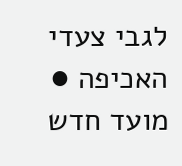לגבי צעדי האכיפה ● מועד חדש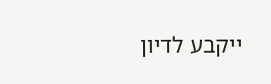ייקבע לדיון